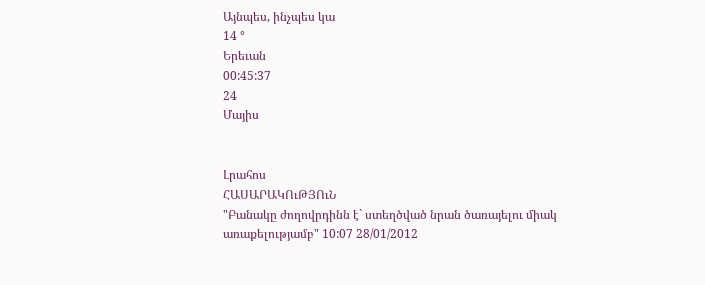Այնպես, ինչպես կա
14 °
Երեւան
00:45:37
24
Մայիս


Լրահոս
ՀԱՍԱՐԱԿՈւԹՅՈւՆ
"Բանակը ժողովրդինն է` ստեղծված նրան ծառայելու միակ առաքելությամբ" 10:07 28/01/2012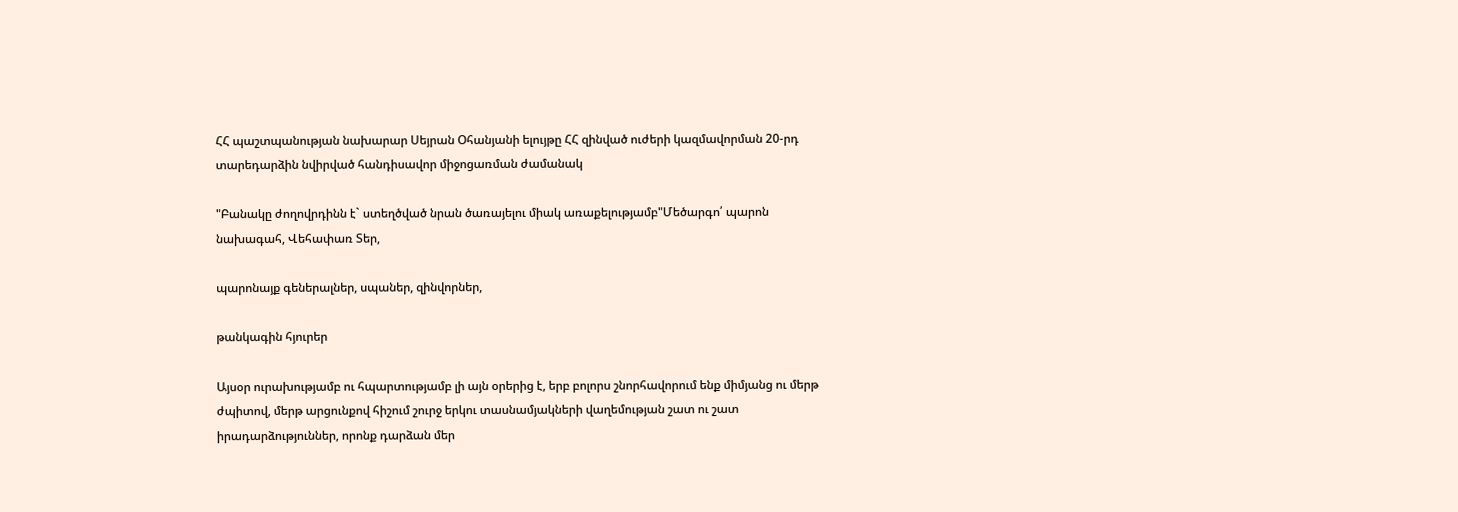ՀՀ պաշտպանության նախարար Սեյրան Օհանյանի ելույթը ՀՀ զինված ուժերի կազմավորման 20-րդ տարեդարձին նվիրված հանդիսավոր միջոցառման ժամանակ

"Բանակը ժողովրդինն է` ստեղծված նրան ծառայելու միակ առաքելությամբ"Մեծարգո՛ պարոն նախագահ, Վեհափառ Տեր,

պարոնայք գեներալներ, սպաներ, զինվորներ,

թանկագին հյուրեր

Այսօր ուրախությամբ ու հպարտությամբ լի այն օրերից է, երբ բոլորս շնորհավորում ենք միմյանց ու մերթ ժպիտով, մերթ արցունքով հիշում շուրջ երկու տասնամյակների վաղեմության շատ ու շատ իրադարձություններ, որոնք դարձան մեր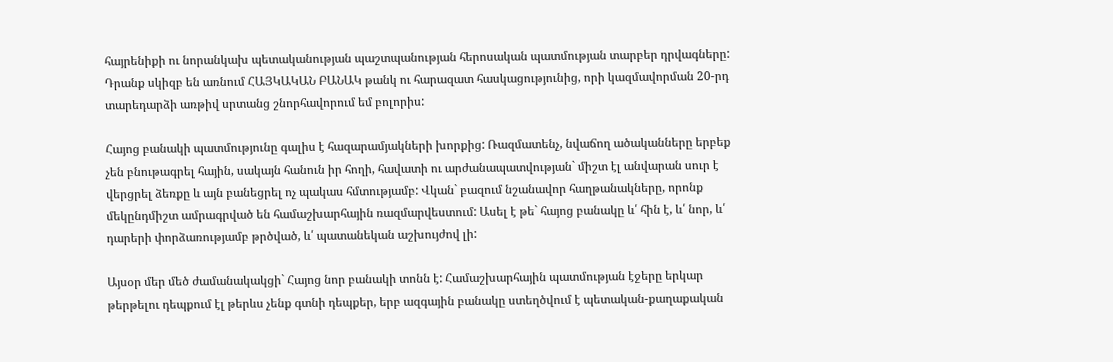հայրենիքի ու նորանկախ պետականության պաշտպանության հերոսական պատմության տարբեր դրվագները: Դրանք սկիզբ են առնում ՀԱՅԿԱԿԱՆ ԲԱՆԱԿ թանկ ու հարազատ հասկացությունից, որի կազմավորման 20-րդ տարեդարձի առթիվ սրտանց շնորհավորում եմ բոլորիս:

Հայոց բանակի պատմությունը գալիս է հազարամյակների խորքից: Ռազմատենչ, նվաճող ածականները երբեք չեն բնութագրել հային, սակայն հանուն իր հողի, հավատի ու արժանապատվության` միշտ էլ անվարան սուր է վերցրել ձեռքը և այն բանեցրել ոչ պակաս հմտությամբ: Վկան` բազում նշանավոր հաղթանակները, որոնք մեկընդմիշտ ամրագրված են համաշխարհային ռազմարվեստում: Ասել է թե` հայոց բանակը և՛ հին է, և՛ նոր, և՛ դարերի փորձառությամբ թրծված, և՛ պատանեկան աշխույժով լի:

Այսօր մեր մեծ ժամանակակցի` Հայոց նոր բանակի տոնն է: Համաշխարհային պատմության էջերը երկար թերթելու դեպքում էլ թերևս չենք գտնի դեպքեր, երբ ազգային բանակը ստեղծվում է պետական-քաղաքական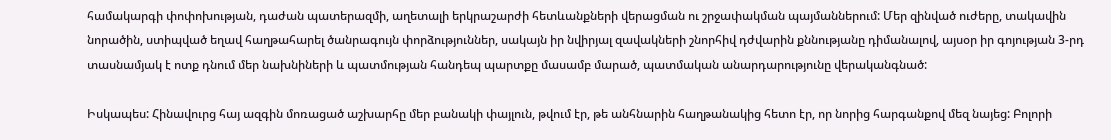համակարգի փոփոխության, դաժան պատերազմի, աղետալի երկրաշարժի հետևանքների վերացման ու շրջափակման պայմաններում: Մեր զինված ուժերը, տակավին նորածին, ստիպված եղավ հաղթահարել ծանրագույն փորձություններ, սակայն իր նվիրյալ զավակների շնորհիվ դժվարին քննությանը դիմանալով, այսօր իր գոյության 3-րդ տասնամյակ է ոտք դնում մեր նախնիների և պատմության հանդեպ պարտքը մասամբ մարած, պատմական անարդարությունը վերականգնած:

Իսկապես: Հինավուրց հայ ազգին մոռացած աշխարհը մեր բանակի փայլուն, թվում էր, թե անհնարին հաղթանակից հետո էր, որ նորից հարգանքով մեզ նայեց: Բոլորի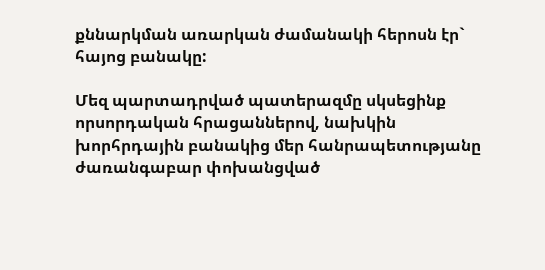քննարկման առարկան ժամանակի հերոսն էր` հայոց բանակը:

Մեզ պարտադրված պատերազմը սկսեցինք որսորդական հրացաններով, նախկին խորհրդային բանակից մեր հանրապետությանը ժառանգաբար փոխանցված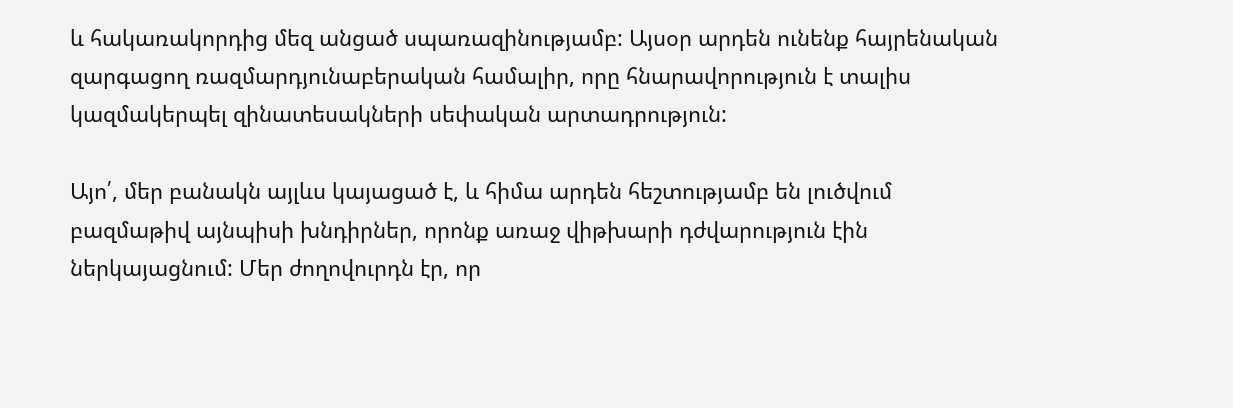և հակառակորդից մեզ անցած սպառազինությամբ: Այսօր արդեն ունենք հայրենական զարգացող ռազմարդյունաբերական համալիր, որը հնարավորություն է տալիս կազմակերպել զինատեսակների սեփական արտադրություն:

Այո՛, մեր բանակն այլևս կայացած է, և հիմա արդեն հեշտությամբ են լուծվում բազմաթիվ այնպիսի խնդիրներ, որոնք առաջ վիթխարի դժվարություն էին ներկայացնում: Մեր ժողովուրդն էր, որ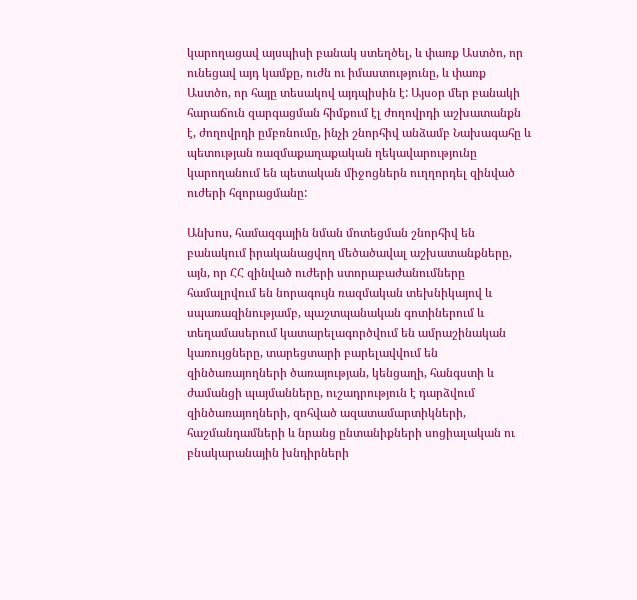կարողացավ այսպիսի բանակ ստեղծել, և փառք Աստծո, որ ունեցավ այդ կամքը, ուժն ու իմաստությունը, և փառք Աստծո, որ հայը տեսակով այդպիսին է: Այսօր մեր բանակի հարաճուն զարգացման հիմքում էլ ժողովրդի աշխատանքն է, ժողովրդի ըմբռնումը, ինչի շնորհիվ անձամբ Նախագահը և պետության ռազմաքաղաքական ղեկավարությունը կարողանում են պետական միջոցներն ուղղորդել զինված ուժերի հզորացմանը:

Անխոս, համազգային նման մոտեցման շնորհիվ են բանակում իրականացվող մեծածավալ աշխատանքները, այն, որ ՀՀ զինված ուժերի ստորաբաժանումները համալրվում են նորագույն ռազմական տեխնիկայով և սպառազինությամբ, պաշտպանական գոտիներում և տեղամասերում կատարելագործվում են ամրաշինական կառույցները, տարեցտարի բարելավվում են զինծառայողների ծառայության, կենցաղի, հանգստի և ժամանցի պայմանները, ուշադրություն է դարձվում զինծառայողների, զոհված ազատամարտիկների, հաշմանդամների և նրանց ընտանիքների սոցիալական ու բնակարանային խնդիրների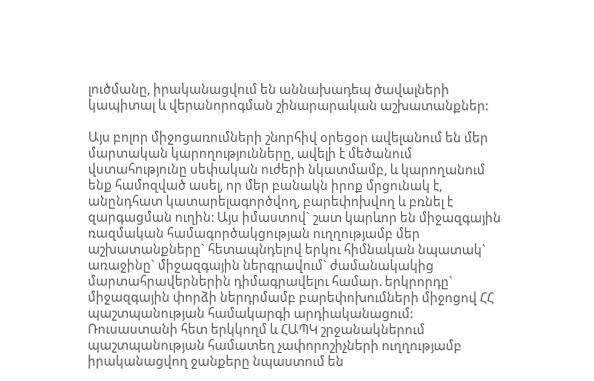լուծմանը, իրականացվում են աննախադեպ ծավալների կապիտալ և վերանորոգման շինարարական աշխատանքներ:

Այս բոլոր միջոցառումների շնորհիվ օրեցօր ավելանում են մեր մարտական կարողությունները, ավելի է մեծանում վստահությունը սեփական ուժերի նկատմամբ, և կարողանում ենք համոզված ասել, որ մեր բանակն իրոք մրցունակ է, անընդհատ կատարելագործվող, բարեփոխվող և բռնել է զարգացման ուղին: Այս իմաստով` շատ կարևոր են միջազգային ռազմական համագործակցության ուղղությամբ մեր աշխատանքները` հետապնդելով երկու հիմնական նպատակ` առաջինը` միջազգային ներգրավում` ժամանակակից մարտահրավերներին դիմագրավելու համար. երկրորդը` միջազգային փորձի ներդրմամբ բարեփոխումների միջոցով ՀՀ պաշտպանության համակարգի արդիականացում: Ռուսաստանի հետ երկկողմ և ՀԱՊԿ շրջանակներում պաշտպանության համատեղ չափորոշիչների ուղղությամբ իրականացվող ջանքերը նպաստում են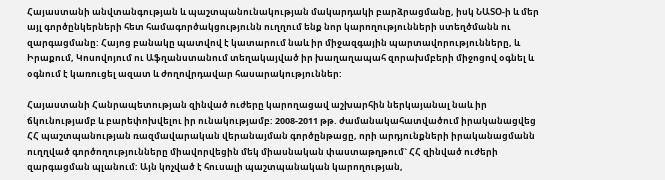Հայաստանի անվտանգության և պաշտպանունակության մակարդակի բարձրացմանը, իսկ ՆԱՏՕ-ի և մեր այլ գործընկերների հետ համագործակցությունն ուղղում ենք նոր կարողությունների ստեղծմանն ու զարգացմանը: Հայոց բանակը պատվով է կատարում նաև իր միջազգային պարտավորությունները, և Իրաքում, Կոսովոյում ու Աֆղանստանում տեղակայված իր խաղաղապահ զորախմբերի միջոցով օգնել և օգնում է կառուցել ազատ և ժողովրդավար հասարակություններ:

Հայաստանի Հանրապետության զինված ուժերը կարողացավ աշխարհին ներկայանալ նաև իր ճկունությամբ և բարեփոխվելու իր ունակությամբ: 2008-2011 թթ. ժամանակահատվածում իրականացվեց ՀՀ պաշտպանության ռազմավարական վերանայման գործընթացը, որի արդյունքների իրականացմանն ուղղված գործողությունները միավորվեցին մեկ միասնական փաստաթղթում` ՀՀ զինված ուժերի զարգացման պլանում: Այն կոչված է հուսալի պաշտպանական կարողության,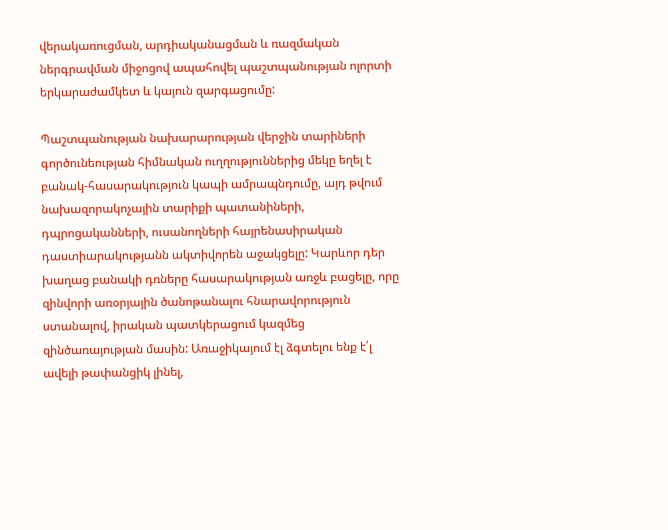վերակառուցման, արդիականացման և ռազմական ներգրավման միջոցով ապահովել պաշտպանության ոլորտի երկարաժամկետ և կայուն զարգացումը:

Պաշտպանության նախարարության վերջին տարիների գործունեության հիմնական ուղղություններից մեկը եղել է բանակ-հասարակություն կապի ամրապնդումը, այդ թվում նախազորակոչային տարիքի պատանիների, դպրոցականների, ուսանողների հայրենասիրական դաստիարակությանն ակտիվորեն աջակցելը: Կարևոր դեր խաղաց բանակի դռները հասարակության առջև բացելը, որը զինվորի առօրյային ծանոթանալու հնարավորություն ստանալով, իրական պատկերացում կազմեց զինծառայության մասին: Առաջիկայում էլ ձգտելու ենք է՛լ ավելի թափանցիկ լինել,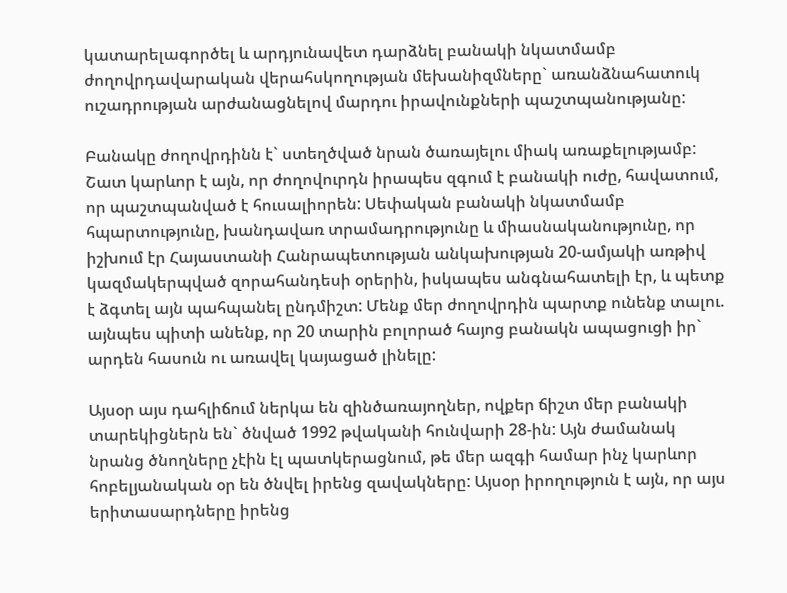կատարելագործել և արդյունավետ դարձնել բանակի նկատմամբ ժողովրդավարական վերահսկողության մեխանիզմները` առանձնահատուկ ուշադրության արժանացնելով մարդու իրավունքների պաշտպանությանը:

Բանակը ժողովրդինն է` ստեղծված նրան ծառայելու միակ առաքելությամբ: Շատ կարևոր է այն, որ ժողովուրդն իրապես զգում է բանակի ուժը, հավատում, որ պաշտպանված է հուսալիորեն: Սեփական բանակի նկատմամբ հպարտությունը, խանդավառ տրամադրությունը և միասնականությունը, որ իշխում էր Հայաստանի Հանրապետության անկախության 20-ամյակի առթիվ կազմակերպված զորահանդեսի օրերին, իսկապես անգնահատելի էր, և պետք է ձգտել այն պահպանել ընդմիշտ: Մենք մեր ժողովրդին պարտք ունենք տալու. այնպես պիտի անենք, որ 20 տարին բոլորած հայոց բանակն ապացուցի իր` արդեն հասուն ու առավել կայացած լինելը:

Այսօր այս դահլիճում ներկա են զինծառայողներ, ովքեր ճիշտ մեր բանակի տարեկիցներն են` ծնված 1992 թվականի հունվարի 28-ին: Այն ժամանակ նրանց ծնողները չէին էլ պատկերացնում, թե մեր ազգի համար ինչ կարևոր հոբելյանական օր են ծնվել իրենց զավակները: Այսօր իրողություն է այն, որ այս երիտասարդները իրենց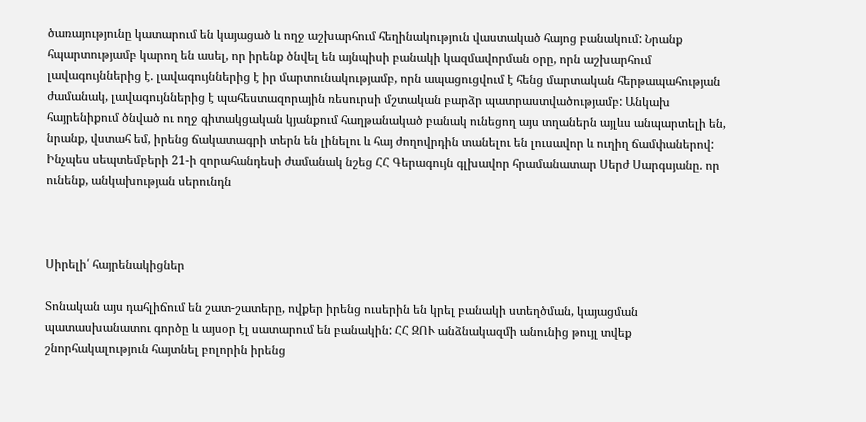ծառայությունը կատարում են կայացած և ողջ աշխարհում հեղինակություն վաստակած հայոց բանակում: Նրանք հպարտությամբ կարող են ասել, որ իրենք ծնվել են այնպիսի բանակի կազմավորման օրը, որն աշխարհում լավագույններից է. լավագույններից է իր մարտունակությամբ, որն ապացուցվում է հենց մարտական հերթապահության ժամանակ, լավագույններից է պահեստազորային ռեսուրսի մշտական բարձր պատրաստվածությամբ: Անկախ հայրենիքում ծնված ու ողջ գիտակցական կյանքում հաղթանակած բանակ ունեցող այս տղաներն այլևս անպարտելի են, նրանք, վստահ եմ, իրենց ճակատագրի տերն են լինելու և հայ ժողովրդին տանելու են լուսավոր և ուղիղ ճամփաներով: Ինչպես սեպտեմբերի 21-ի զորահանդեսի ժամանակ նշեց ՀՀ Գերագույն գլխավոր հրամանատար Սերժ Սարգսյանը. որ ունենք, անկախության սերունդն



Սիրելի՛ հայրենակիցներ

Տոնական այս դահլիճում են շատ-շատերը, ովքեր իրենց ուսերին են կրել բանակի ստեղծման, կայացման պատասխանատու գործը և այսօր էլ սատարում են բանակին: ՀՀ ԶՈՒ անձնակազմի անունից թույլ տվեք շնորհակալություն հայտնել բոլորին իրենց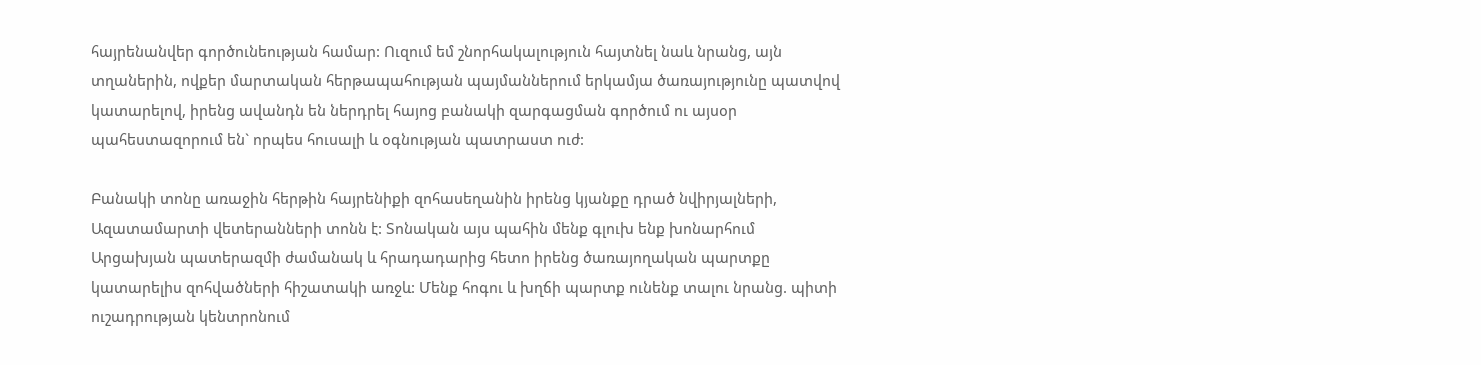հայրենանվեր գործունեության համար: Ուզում եմ շնորհակալություն հայտնել նաև նրանց, այն տղաներին, ովքեր մարտական հերթապահության պայմաններում երկամյա ծառայությունը պատվով կատարելով, իրենց ավանդն են ներդրել հայոց բանակի զարգացման գործում ու այսօր պահեստազորում են` որպես հուսալի և օգնության պատրաստ ուժ:

Բանակի տոնը առաջին հերթին հայրենիքի զոհասեղանին իրենց կյանքը դրած նվիրյալների, Ազատամարտի վետերանների տոնն է: Տոնական այս պահին մենք գլուխ ենք խոնարհում Արցախյան պատերազմի ժամանակ և հրադադարից հետո իրենց ծառայողական պարտքը կատարելիս զոհվածների հիշատակի առջև: Մենք հոգու և խղճի պարտք ունենք տալու նրանց. պիտի ուշադրության կենտրոնում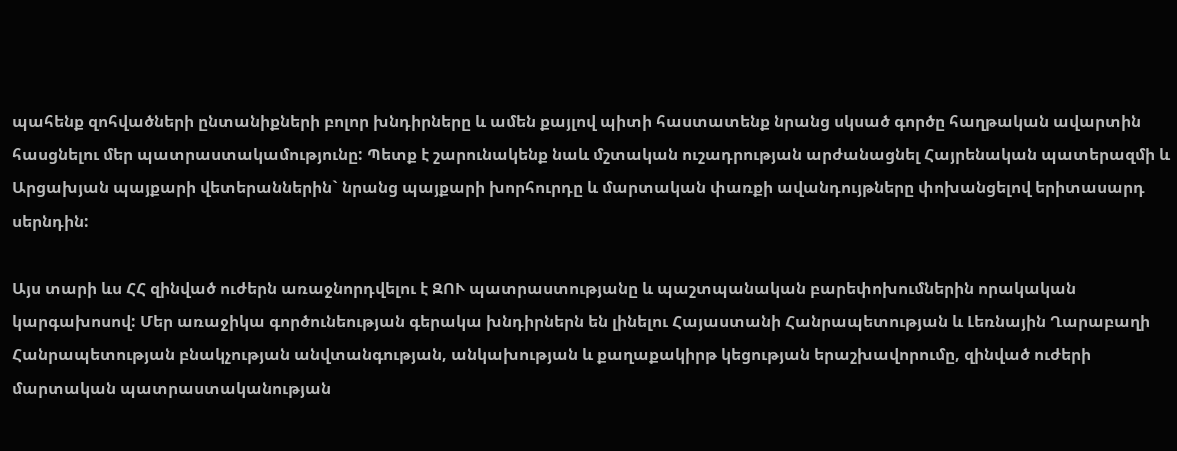պահենք զոհվածների ընտանիքների բոլոր խնդիրները և ամեն քայլով պիտի հաստատենք նրանց սկսած գործը հաղթական ավարտին հասցնելու մեր պատրաստակամությունը: Պետք է շարունակենք նաև մշտական ուշադրության արժանացնել Հայրենական պատերազմի և Արցախյան պայքարի վետերաններին` նրանց պայքարի խորհուրդը և մարտական փառքի ավանդույթները փոխանցելով երիտասարդ սերնդին:

Այս տարի ևս ՀՀ զինված ուժերն առաջնորդվելու է ԶՈՒ պատրաստությանը և պաշտպանական բարեփոխումներին որակական կարգախոսով: Մեր առաջիկա գործունեության գերակա խնդիրներն են լինելու Հայաստանի Հանրապետության և Լեռնային Ղարաբաղի Հանրապետության բնակչության անվտանգության, անկախության և քաղաքակիրթ կեցության երաշխավորումը, զինված ուժերի մարտական պատրաստականության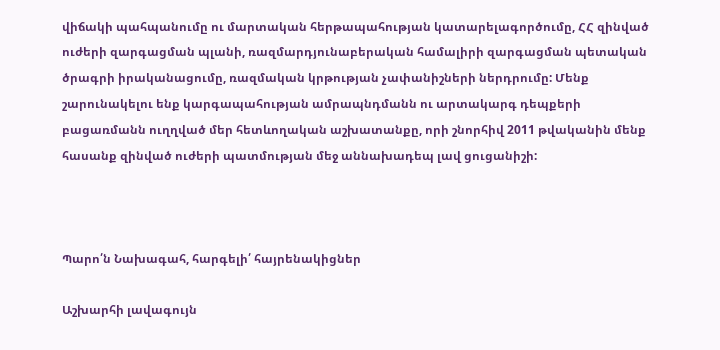վիճակի պահպանումը ու մարտական հերթապահության կատարելագործումը, ՀՀ զինված ուժերի զարգացման պլանի, ռազմարդյունաբերական համալիրի զարգացման պետական ծրագրի իրականացումը, ռազմական կրթության չափանիշների ներդրումը: Մենք շարունակելու ենք կարգապահության ամրապնդմանն ու արտակարգ դեպքերի բացառմանն ուղղված մեր հետևողական աշխատանքը, որի շնորհիվ 2011 թվականին մենք հասանք զինված ուժերի պատմության մեջ աննախադեպ լավ ցուցանիշի:



Պարո՛ն Նախագահ, հարգելի՛ հայրենակիցներ

Աշխարհի լավագույն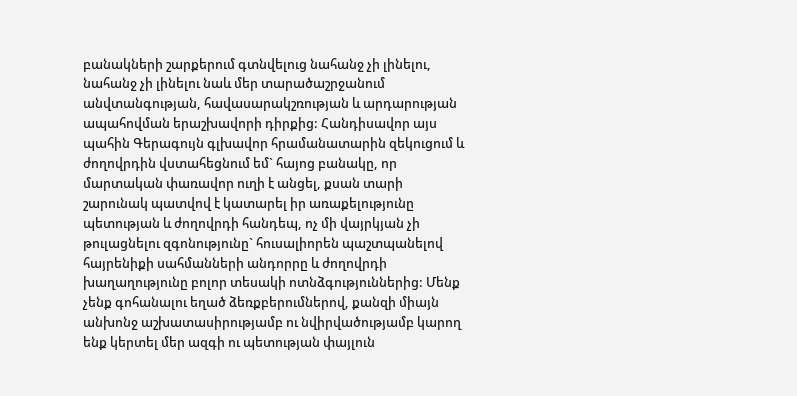բանակների շարքերում գտնվելուց նահանջ չի լինելու, նահանջ չի լինելու նաև մեր տարածաշրջանում անվտանգության, հավասարակշռության և արդարության ապահովման երաշխավորի դիրքից: Հանդիսավոր այս պահին Գերագույն գլխավոր հրամանատարին զեկուցում և ժողովրդին վստահեցնում եմ` հայոց բանակը, որ մարտական փառավոր ուղի է անցել, քսան տարի շարունակ պատվով է կատարել իր առաքելությունը պետության և ժողովրդի հանդեպ, ոչ մի վայրկյան չի թուլացնելու զգոնությունը` հուսալիորեն պաշտպանելով հայրենիքի սահմանների անդորրը և ժողովրդի խաղաղությունը բոլոր տեսակի ոտնձգություններից: Մենք չենք գոհանալու եղած ձեռքբերումներով, քանզի միայն անխոնջ աշխատասիրությամբ ու նվիրվածությամբ կարող ենք կերտել մեր ազգի ու պետության փայլուն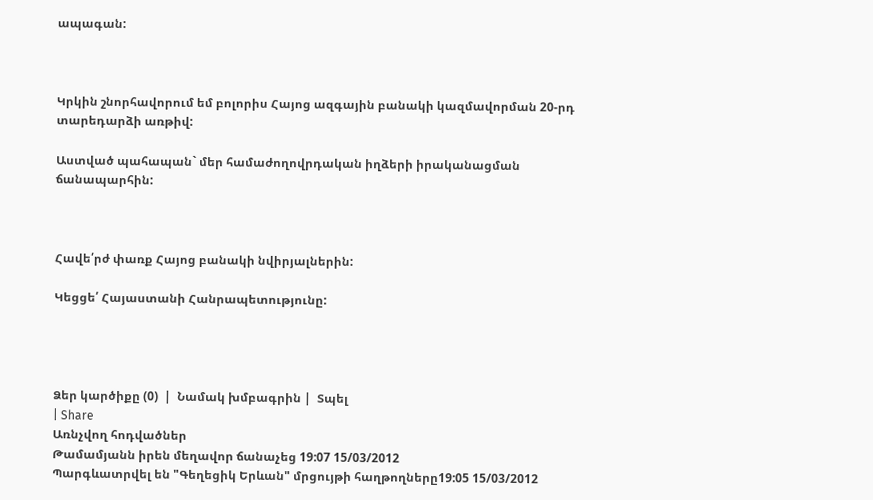ապագան:



Կրկին շնորհավորում եմ բոլորիս Հայոց ազգային բանակի կազմավորման 20-րդ տարեդարձի առթիվ:

Աստված պահապան` մեր համաժողովրդական իղձերի իրականացման ճանապարհին:



Հավե՛րժ փառք Հայոց բանակի նվիրյալներին:

Կեցցե՛ Հայաստանի Հանրապետությունը:




Ձեր կարծիքը (0)  |  Նամակ խմբագրին |  Տպել
| Share
Առնչվող հոդվածներ
Թամամյանն իրեն մեղավոր ճանաչեց 19:07 15/03/2012
Պարգևատրվել են "Գեղեցիկ Երևան" մրցույթի հաղթողները19:05 15/03/2012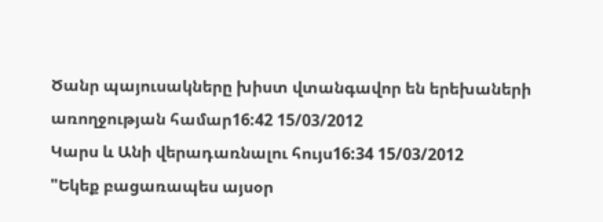Ծանր պայուսակները խիստ վտանգավոր են երեխաների առողջության համար16:42 15/03/2012
Կարս և Անի վերադառնալու հույս16:34 15/03/2012
"Եկեք բացառապես այսօր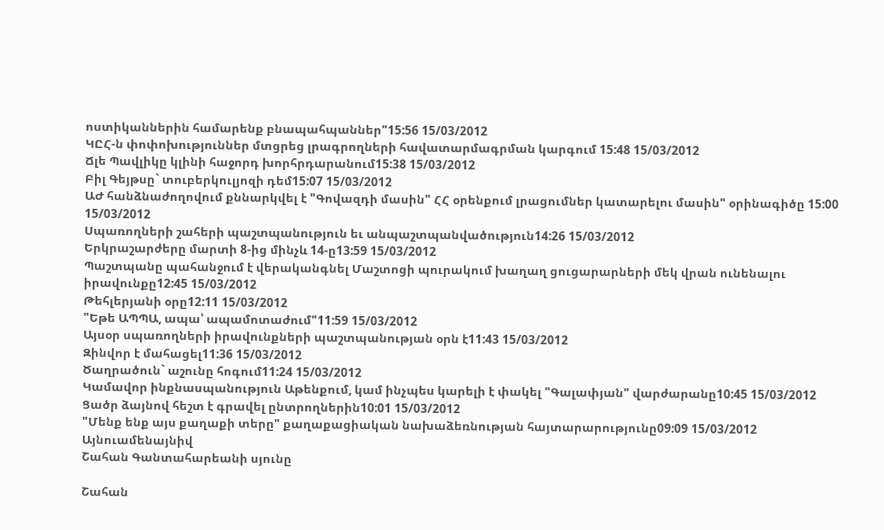ոստիկաններին համարենք բնապահպաններ"15:56 15/03/2012
ԿԸՀ-ն փոփոխություններ մտցրեց լրագրողների հավատարմագրման կարգում 15:48 15/03/2012
Ճլե Պավլիկը կլինի հաջորդ խորհրդարանում15:38 15/03/2012
Բիլ Գեյթսը` տուբերկուլյոզի դեմ15:07 15/03/2012
ԱԺ հանձնաժողովում քննարկվել է "Գովազդի մասին" ՀՀ օրենքում լրացումներ կատարելու մասին" օրինագիծը 15:00 15/03/2012
Սպառողների շահերի պաշտպանություն եւ անպաշտպանվածություն14:26 15/03/2012
Երկրաշարժերը մարտի 8-ից մինչև 14-ը13:59 15/03/2012
Պաշտպանը պահանջում է վերականգնել Մաշտոցի պուրակում խաղաղ ցուցարարների մեկ վրան ունենալու իրավունքը12:45 15/03/2012
Թեհլերյանի օրը12:11 15/03/2012
"Եթե ԱՊՊԱ, ապա՝ ապամոտաժում"11:59 15/03/2012
Այսօր սպառողների իրավունքների պաշտպանության օրն է11:43 15/03/2012
Զինվոր է մահացել11:36 15/03/2012
Ծաղրածուն` աշունը հոգում11:24 15/03/2012
Կամավոր ինքնասպանություն Աթենքում, կամ ինչպես կարելի է փակել "Գալափյան" վարժարանը10:45 15/03/2012
Ցածր ձայնով հեշտ է գրավել ընտրողներին10:01 15/03/2012
"Մենք ենք այս քաղաքի տերը" քաղաքացիական նախաձեռնության հայտարարությունը09:09 15/03/2012
Այնուամենայնիվ
Շահան Գանտահարեանի սյունը

Շահան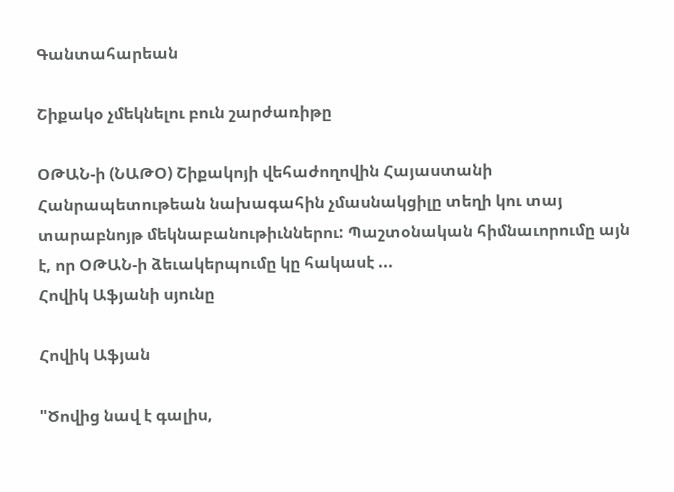Գանտահարեան

Շիքակօ չմեկնելու բուն շարժառիթը

ՕԹԱՆ-ի (ՆԱԹՕ) Շիքակոյի վեհաժողովին Հայաստանի Հանրապետութեան նախագահին չմասնակցիլը տեղի կու տայ տարաբնոյթ մեկնաբանութիւններու: Պաշտօնական հիմնաւորումը այն է, որ ՕԹԱՆ-ի ձեւակերպումը կը հակասէ ...
Հովիկ Աֆյանի սյունը

Հովիկ Աֆյան

"Ծովից նավ է գալիս,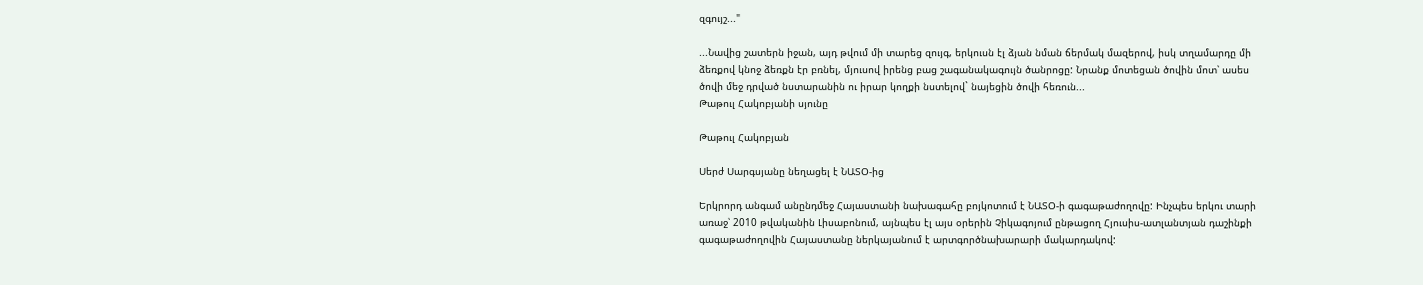զգույշ..."

...Նավից շատերն իջան, այդ թվում մի տարեց զույգ, երկուսն էլ ձյան նման ճերմակ մազերով, իսկ տղամարդը մի ձեռքով կնոջ ձեռքն էր բռնել, մյուսով իրենց բաց շագանակագույն ծանրոցը: Նրանք մոտեցան ծովին մոտ՝ ասես ծովի մեջ դրված նստարանին ու իրար կողքի նստելով` նայեցին ծովի հեռուն...
Թաթուլ Հակոբյանի սյունը

Թաթուլ Հակոբյան

Սերժ Սարգսյանը նեղացել է ՆԱՏՕ-ից

Երկրորդ անգամ անընդմեջ Հայաստանի նախագահը բոյկոտում է ՆԱՏՕ-ի գագաթաժողովը: Ինչպես երկու տարի առաջ՝ 2010 թվականին Լիսաբոնում, այնպես էլ այս օրերին Չիկագոյում ընթացող Հյուսիս-ատլանտյան դաշինքի գագաթաժողովին Հայաստանը ներկայանում է արտգործնախարարի մակարդակով: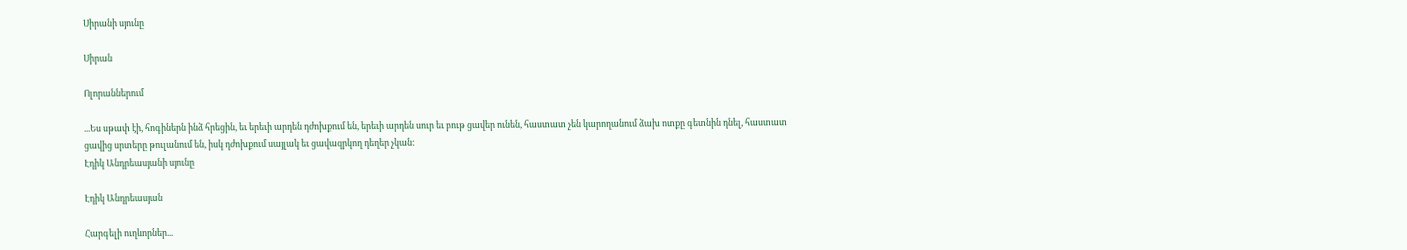Սիրանի սյունը

Սիրան

Ոլորաններում

...Ես սթափ էի, հոգիներն ինձ հրեցին, եւ երեւի արդեն դժոխքում են, երեւի արդեն սուր եւ բութ ցավեր ունեն, հաստատ չեն կարողանում ձախ ոտքը գետնին դնել, հաստատ ցավից սրտերը թուլանում են, իսկ դժոխքում սայլակ եւ ցավազրկող դեղեր չկան:
Էդիկ Անդրեասյանի սյունը

Էդիկ Անդրեասյան

Հարգելի ուղևորներ...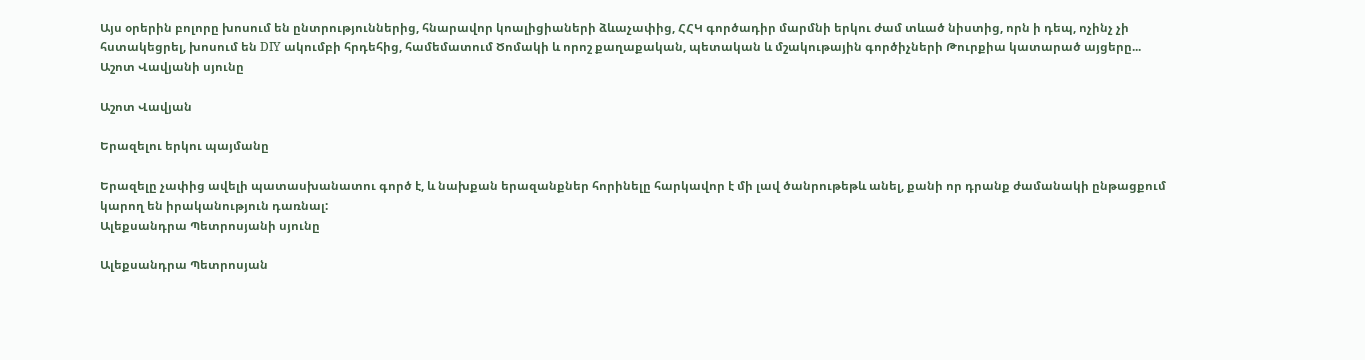Այս օրերին բոլորը խոսում են ընտրություններից, հնարավոր կոալիցիաների ձևաչափից, ՀՀԿ գործադիր մարմնի երկու ժամ տևած նիստից, որն ի դեպ, ոչինչ չի հստակեցրել, խոսում են DIY ակումբի հրդեհից, համեմատում Ծոմակի և որոշ քաղաքական, պետական և մշակութային գործիչների Թուրքիա կատարած այցերը...
Աշոտ Վավյանի սյունը

Աշոտ Վավյան

Երազելու երկու պայմանը

Երազելը չափից ավելի պատասխանատու գործ է, և նախքան երազանքներ հորինելը հարկավոր է մի լավ ծանրութեթև անել, քանի որ դրանք ժամանակի ընթացքում կարող են իրականություն դառնալ:
Ալեքսանդրա Պետրոսյանի սյունը

Ալեքսանդրա Պետրոսյան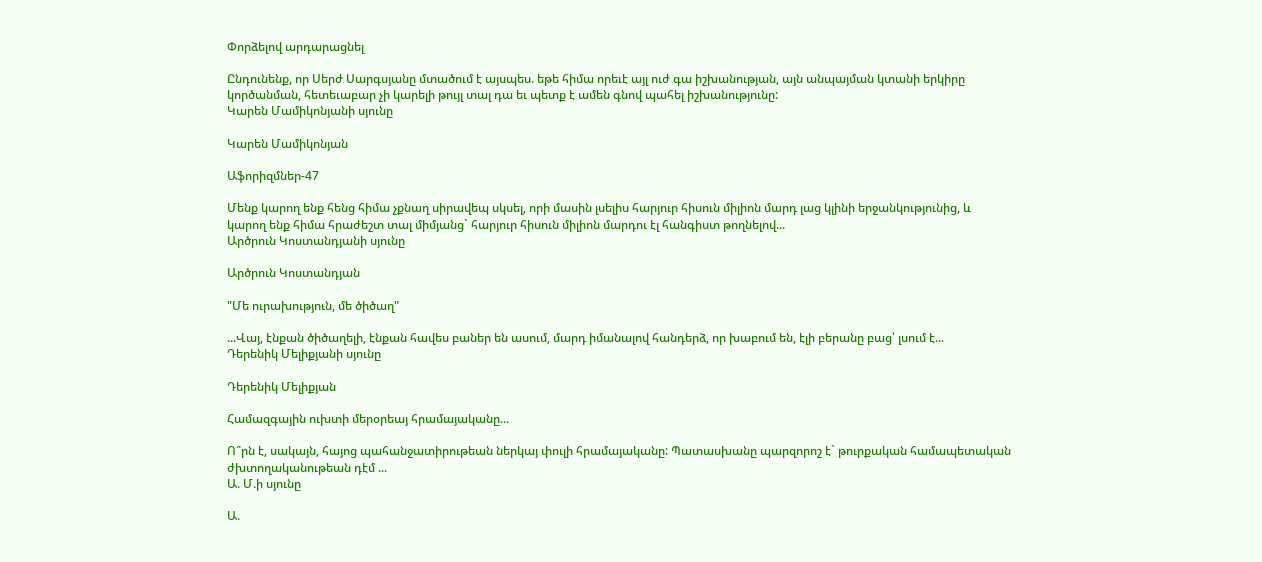Փորձելով արդարացնել

Ընդունենք, որ Սերժ Սարգսյանը մտածում է այսպես. եթե հիմա որեւէ այլ ուժ գա իշխանության, այն անպայման կտանի երկիրը կործանման, հետեւաբար չի կարելի թույլ տալ դա եւ պետք է ամեն գնով պահել իշխանությունը:
Կարեն Մամիկոնյանի սյունը

Կարեն Մամիկոնյան

Աֆորիզմներ-47

Մենք կարող ենք հենց հիմա չքնաղ սիրավեպ սկսել, որի մասին լսելիս հարյուր հիսուն միլիոն մարդ լաց կլինի երջանկությունից, և կարող ենք հիմա հրաժեշտ տալ միմյանց` հարյուր հիսուն միլիոն մարդու էլ հանգիստ թողնելով...
Արծրուն Կոստանդյանի սյունը

Արծրուն Կոստանդյան

"Մե ուրախություն, մե ծիծաղ"

...Վայ, էնքան ծիծաղելի, էնքան հավես բաներ են ասում, մարդ իմանալով հանդերձ, որ խաբում են, էլի բերանը բաց՝ լսում է...
Դերենիկ Մելիքյանի սյունը

Դերենիկ Մելիքյան

Համազգային ուխտի մերօրեայ հրամայականը...

Ո՞րն է, սակայն, հայոց պահանջատիրութեան ներկայ փուլի հրամայականը: Պատասխանը պարզորոշ է` թուրքական համապետական ժխտողականութեան դէմ ...
Ա. Մ.ի սյունը

Ա.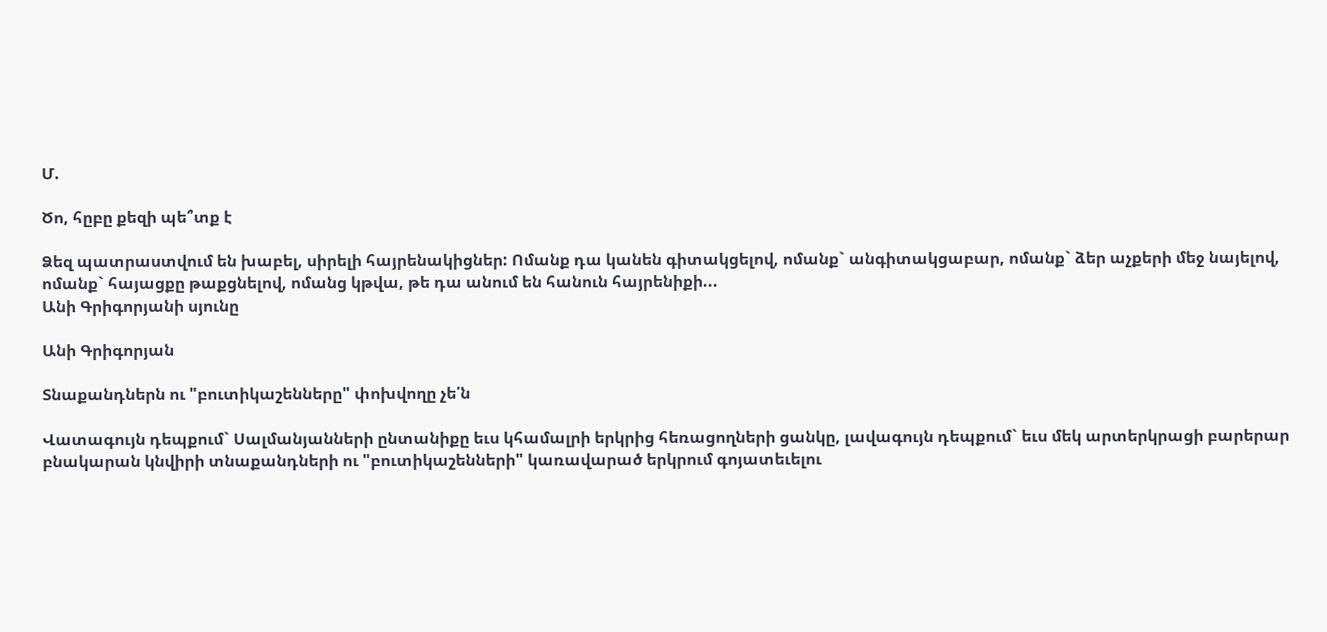Մ.

Ծո, հըբը քեզի պե՞տք է

Ձեզ պատրաստվում են խաբել, սիրելի հայրենակիցներ: Ոմանք դա կանեն գիտակցելով, ոմանք` անգիտակցաբար, ոմանք` ձեր աչքերի մեջ նայելով, ոմանք` հայացքը թաքցնելով, ոմանց կթվա, թե դա անում են հանուն հայրենիքի...
Անի Գրիգորյանի սյունը

Անի Գրիգորյան

Տնաքանդներն ու "բուտիկաշենները" փոխվողը չե՛ն

Վատագույն դեպքում` Սալմանյանների ընտանիքը եւս կհամալրի երկրից հեռացողների ցանկը, լավագույն դեպքում` եւս մեկ արտերկրացի բարերար բնակարան կնվիրի տնաքանդների ու "բուտիկաշենների" կառավարած երկրում գոյատեւելու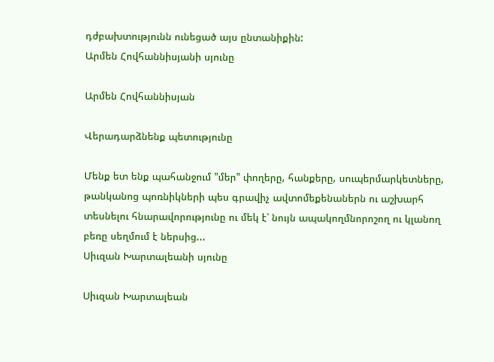դժբախտությունն ունեցած այս ընտանիքին:
Արմեն Հովհաննիսյանի սյունը

Արմեն Հովհաննիսյան

Վերադարձնենք պետությունը

Մենք ետ ենք պահանջում "մեր" փողերը, հանքերը, սուպերմարկետները, թանկանոց պոռնիկների պես գրավիչ ավտոմեքենաներն ու աշխարհ տեսնելու հնարավորությունը ու մեկ է՝ նույն ապակողմնորոշող ու կլանող բեռը սեղմում է ներսից...
Սիւզան Խարտալեանի սյունը

Սիւզան Խարտալեան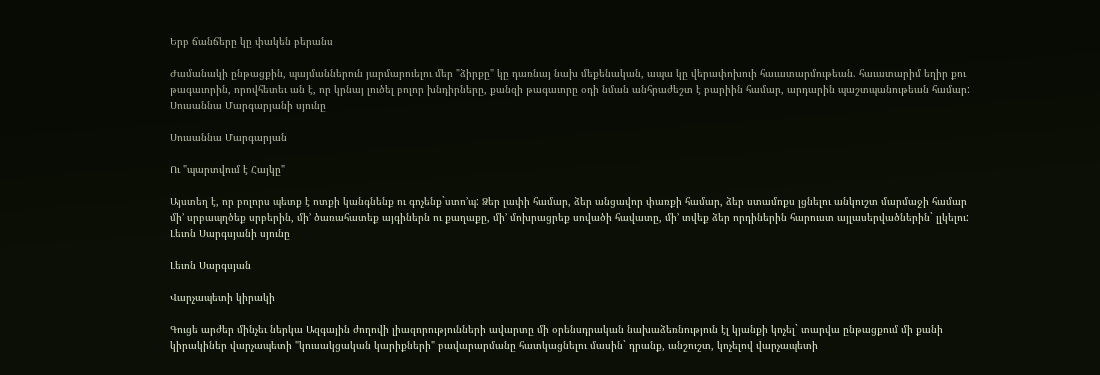Երբ ճանճերը կը փակեն բերանս

Ժամանակի ընթացքին, պայմաններուն յարմարուելու մեր "ձիրքը" կը դառնայ նախ մեքենական, ապա կը վերափոխուի հաւատարմութեան. հաւատարիմ եղիր քու թագաւորին, որովհետեւ ան է, որ կրնայ լուծել բոլոր խնդիրները, քանզի թագաւորը օդի նման անհրաժեշտ է բարիին համար, արդարին պաշտպանութեան համար:
Սուսաննա Մարգարյանի սյունը

Սուսաննա Մարգարյան

Ու "պարտվում է Հայկը"

Այստեղ է, որ բոլորս պետք է ոտքի կանգնենք ու գոչենք`ստո’պ: Ձեր լափի համար, ձեր անցավոր փառքի համար, ձեր ստամոքս լցնելու անկուշտ մարմաջի համար մի’ սրբապղծեք սրբերին, մի’ ծառահատեք այգիներն ու քաղաքը, մի’ մոխրացրեք սովածի հավատը, մի’ տվեք ձեր որդիներին հարուստ այլասերվածներին` լլկելու:
Լեւոն Սարգսյանի սյունը

Լեւոն Սարգսյան

Վարչապետի կիրակի

Գուցե արժեր մինչեւ ներկա Ազգային ժողովի լիազորությունների ավարտը մի օրենսդրական նախաձեռնություն էլ կյանքի կոչել` տարվա ընթացքում մի քանի կիրակիներ վարչապետի "կուսակցական կարիքների" բավարարմանը հատկացնելու մասին` դրանք, անշուշտ, կոչելով վարչապետի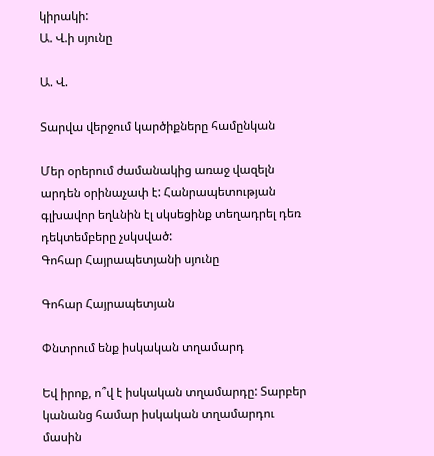կիրակի:
Ա. Վ.ի սյունը

Ա. Վ.

Տարվա վերջում կարծիքները համընկան

Մեր օրերում ժամանակից առաջ վազելն արդեն օրինաչափ է: Հանրապետության գլխավոր եղևնին էլ սկսեցինք տեղադրել դեռ դեկտեմբերը չսկսված:
Գոհար Հայրապետյանի սյունը

Գոհար Հայրապետյան

Փնտրում ենք իսկական տղամարդ

Եվ իրոք, ո՞վ է իսկական տղամարդը: Տարբեր կանանց համար իսկական տղամարդու մասին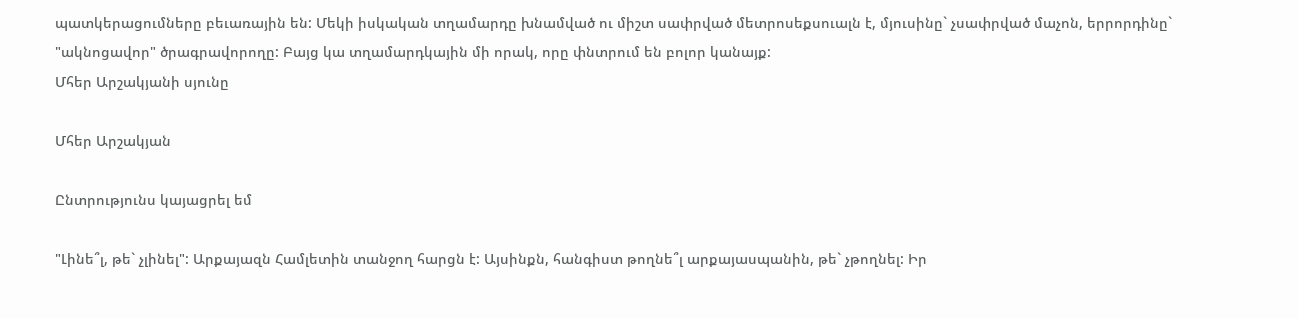պատկերացումները բեւառային են: Մեկի իսկական տղամարդը խնամված ու միշտ սափրված մետրոսեքսուալն է, մյուսինը` չսափրված մաչոն, երրորդինը` "ակնոցավոր" ծրագրավորողը: Բայց կա տղամարդկային մի որակ, որը փնտրում են բոլոր կանայք:
Մհեր Արշակյանի սյունը

Մհեր Արշակյան

Ընտրությունս կայացրել եմ

"Լինե՞լ, թե` չլինել": Արքայազն Համլետին տանջող հարցն է: Այսինքն, հանգիստ թողնե՞լ արքայասպանին, թե` չթողնել: Իր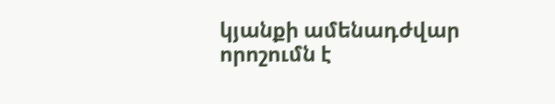կյանքի ամենադժվար որոշումն է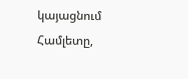կայացնում Համլետը,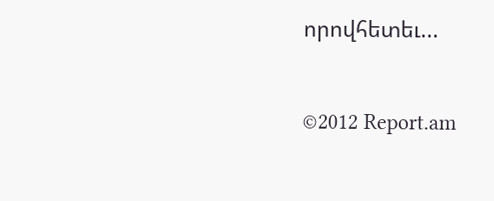որովհետեւ...


©2012 Report.am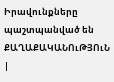Իրավունքները պաշտպանված են
ՔԱՂԱՔԱԿԱՆՈւԹՅՈւՆ   |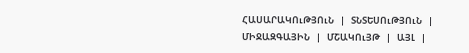ՀԱՍԱՐԱԿՈւԹՅՈւՆ   |   ՏՆՏԵՍՈւԹՅՈւՆ   |   ՄԻՋԱԶԳԱՅԻՆ   |   ՄՇԱԿՈւՅԹ   |   ԱՅԼ   |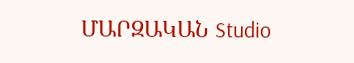ՄԱՐԶԱԿԱՆ Studio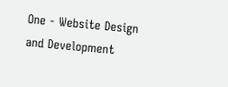One - Website Design and Development